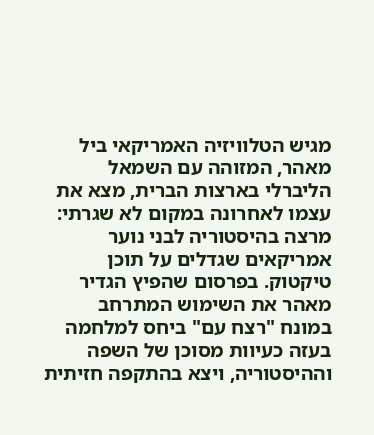מגיש הטלוויזיה האמריקאי ביל מאהר, המזוהה עם השמאל הליברלי בארצות הברית, מצא את עצמו לאחרונה במקום לא שגרתי: מרצה בהיסטוריה לבני נוער אמריקאים שגדלים על תוכן טיקטוק. בפרסום שהפיץ הגדיר מאהר את השימוש המתרחב במונח "רצח עם" ביחס למלחמה בעזה כעיוות מסוכן של השפה וההיסטוריה, ויצא בהתקפה חזיתית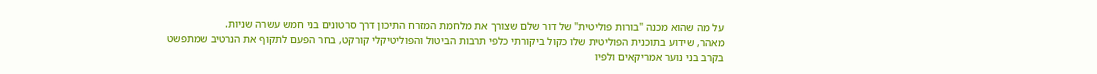על מה שהוא מכנה "בורות פוליטית" של דור שלם שצורך את מלחמת המזרח התיכון דרך סרטונים בני חמש עשרה שניות.
מאהר, שידוע בתוכנית הפוליטית שלו כקול ביקורתי כלפי תרבות הביטול והפוליטיקלי קורקט, בחר הפעם לתקוף את הנרטיב שמתפשט בקרב בני נוער אמריקאים ולפיו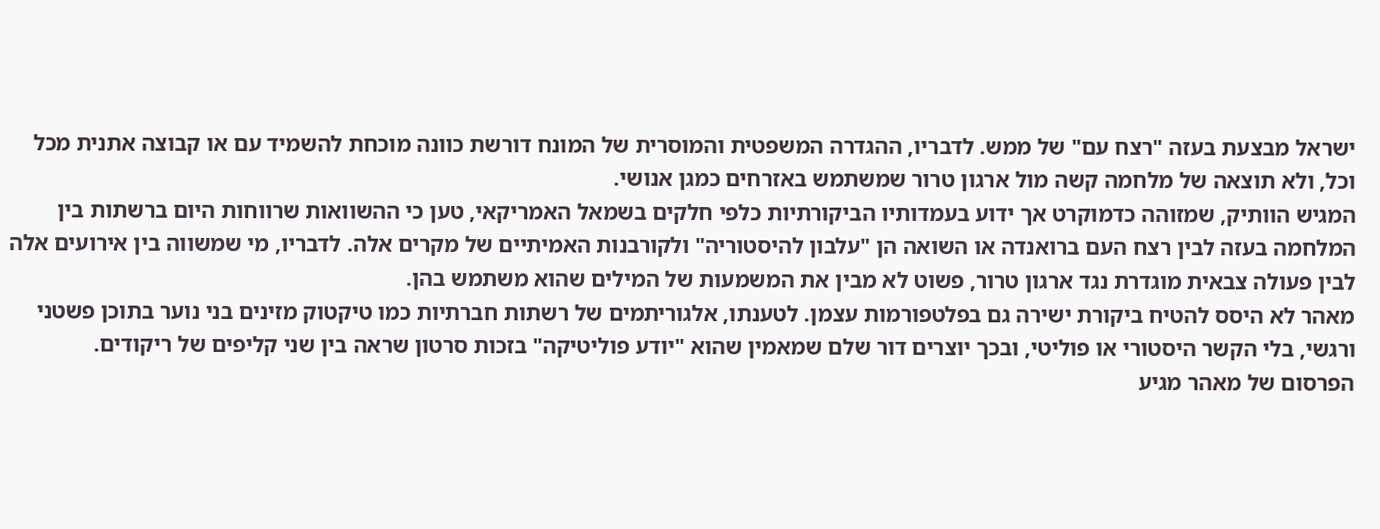ישראל מבצעת בעזה "רצח עם" של ממש. לדבריו, ההגדרה המשפטית והמוסרית של המונח דורשת כוונה מוכחת להשמיד עם או קבוצה אתנית מכל וכל, ולא תוצאה של מלחמה קשה מול ארגון טרור שמשתמש באזרחים כמגן אנושי.
המגיש הוותיק, שמזוהה כדמוקרט אך ידוע בעמדותיו הביקורתיות כלפי חלקים בשמאל האמריקאי, טען כי ההשוואות שרווחות היום ברשתות בין המלחמה בעזה לבין רצח העם ברואנדה או השואה הן "עלבון להיסטוריה" ולקורבנות האמיתיים של מקרים אלה. לדבריו, מי שמשווה בין אירועים אלה לבין פעולה צבאית מוגדרת נגד ארגון טרור, פשוט לא מבין את המשמעות של המילים שהוא משתמש בהן.
מאהר לא היסס להטיח ביקורת ישירה גם בפלטפורמות עצמן. לטענתו, אלגוריתמים של רשתות חברתיות כמו טיקטוק מזינים בני נוער בתוכן פשטני ורגשי, בלי הקשר היסטורי או פוליטי, ובכך יוצרים דור שלם שמאמין שהוא "יודע פוליטיקה" בזכות סרטון שראה בין שני קליפים של ריקודים.
הפרסום של מאהר מגיע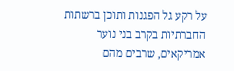על רקע גל הפגנות ותוכן ברשתות החברתיות בקרב בני נוער אמריקאים, שרבים מהם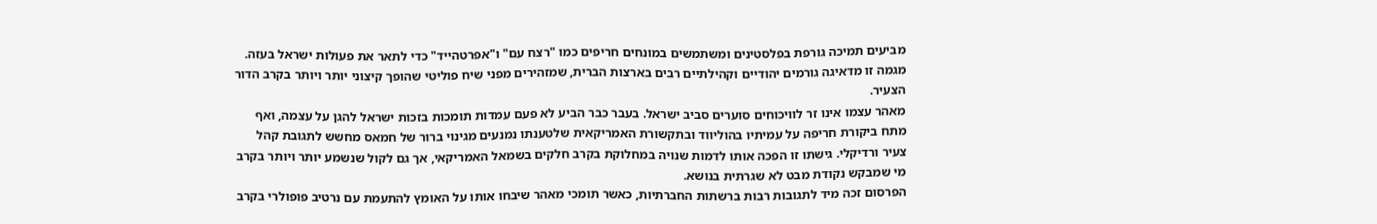מביעים תמיכה גורפת בפלסטינים ומשתמשים במונחים חריפים כמו "רצח עם" ו"אפרטהייד" כדי לתאר את פעולות ישראל בעזה. מגמה זו מדאיגה גורמים יהודיים וקהילתיים רבים בארצות הברית, שמזהירים מפני שיח פוליטי שהופך קיצוני יותר ויותר בקרב הדור הצעיר.
מאהר עצמו אינו זר לוויכוחים סוערים סביב ישראל. בעבר כבר הביע לא פעם עמדות תומכות בזכות ישראל להגן על עצמה, ואף מתח ביקורת חריפה על עמיתיו בהוליווד ובתקשורת האמריקאית שלטענתו נמנעים מגינוי ברור של חמאס מחשש לתגובת קהל צעיר ורדיקלי. גישתו זו הפכה אותו לדמות שנויה במחלוקת בקרב חלקים בשמאל האמריקאי, אך גם לקול שנשמע יותר ויותר בקרב מי שמבקש נקודת מבט לא שגרתית בנושא.
הפרסום זכה מיד לתגובות רבות ברשתות החברתיות, כאשר תומכי מאהר שיבחו אותו על האומץ להתעמת עם נרטיב פופולרי בקרב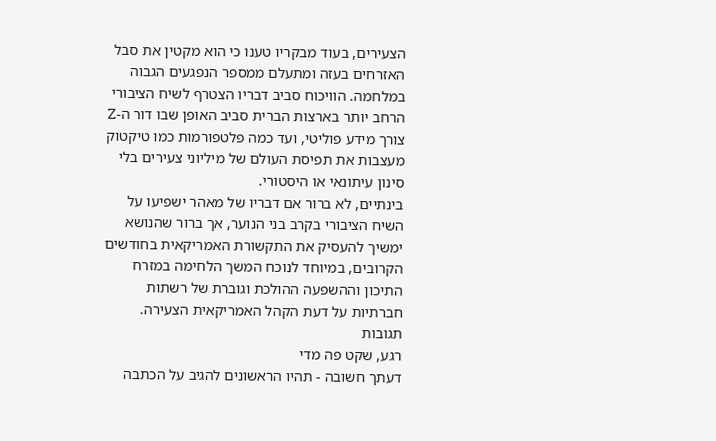הצעירים, בעוד מבקריו טענו כי הוא מקטין את סבל האזרחים בעזה ומתעלם ממספר הנפגעים הגבוה במלחמה. הוויכוח סביב דבריו הצטרף לשיח הציבורי הרחב יותר בארצות הברית סביב האופן שבו דור ה-Z צורך מידע פוליטי, ועד כמה פלטפורמות כמו טיקטוק מעצבות את תפיסת העולם של מיליוני צעירים בלי סינון עיתונאי או היסטורי.
בינתיים, לא ברור אם דבריו של מאהר ישפיעו על השיח הציבורי בקרב בני הנוער, אך ברור שהנושא ימשיך להעסיק את התקשורת האמריקאית בחודשים הקרובים, במיוחד לנוכח המשך הלחימה במזרח התיכון וההשפעה ההולכת וגוברת של רשתות חברתיות על דעת הקהל האמריקאית הצעירה.
תגובות
רגע, שקט פה מדי
דעתך חשובה - תהיו הראשונים להגיב על הכתבה